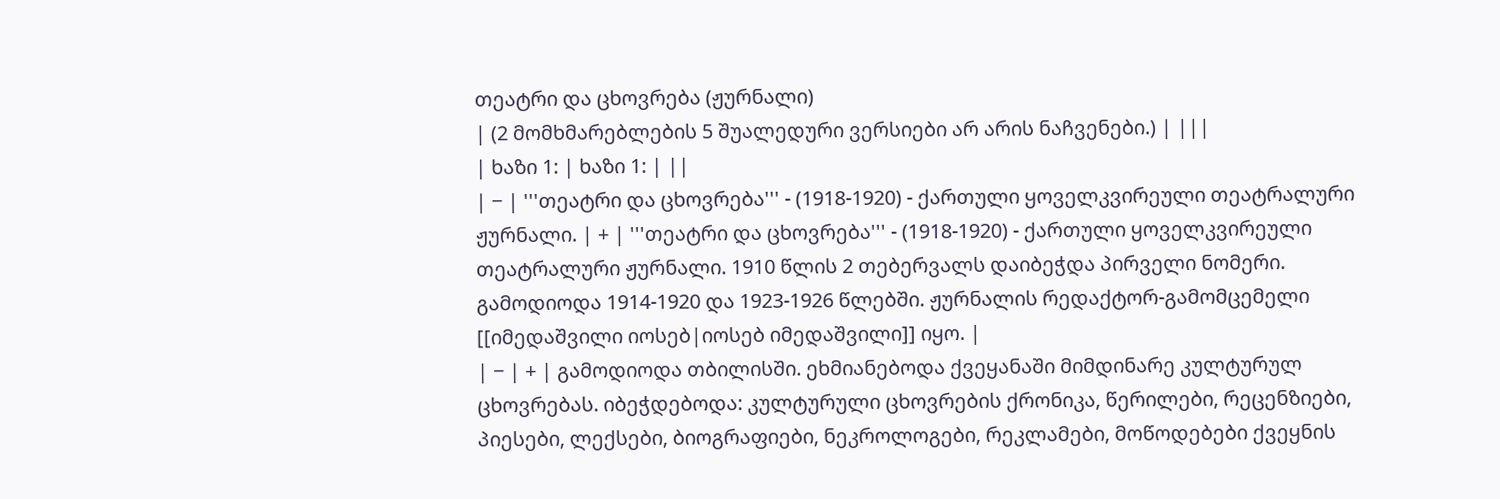თეატრი და ცხოვრება (ჟურნალი)
| (2 მომხმარებლების 5 შუალედური ვერსიები არ არის ნაჩვენები.) | |||
| ხაზი 1: | ხაზი 1: | ||
| − | '''თეატრი და ცხოვრება''' - (1918-1920) - ქართული ყოველკვირეული თეატრალური ჟურნალი. | + | '''თეატრი და ცხოვრება''' - (1918-1920) - ქართული ყოველკვირეული თეატრალური ჟურნალი. 1910 წლის 2 თებერვალს დაიბეჭდა პირველი ნომერი. გამოდიოდა 1914-1920 და 1923-1926 წლებში. ჟურნალის რედაქტორ-გამომცემელი [[იმედაშვილი იოსებ|იოსებ იმედაშვილი]] იყო. |
| − | + | გამოდიოდა თბილისში. ეხმიანებოდა ქვეყანაში მიმდინარე კულტურულ ცხოვრებას. იბეჭდებოდა: კულტურული ცხოვრების ქრონიკა, წერილები, რეცენზიები, პიესები, ლექსები, ბიოგრაფიები, ნეკროლოგები, რეკლამები, მოწოდებები ქვეყნის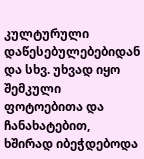კულტურული დაწესებულებებიდან და სხვ. უხვად იყო შემკული ფოტოებითა და ჩანახატებით, ხშირად იბეჭდებოდა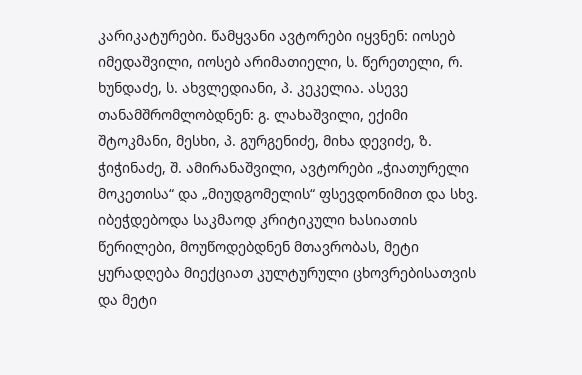კარიკატურები. წამყვანი ავტორები იყვნენ: იოსებ იმედაშვილი, იოსებ არიმათიელი, ს. წერეთელი, რ. ხუნდაძე, ს. ახვლედიანი, პ. კეკელია. ასევე თანამშრომლობდნენ: გ. ლახაშვილი, ექიმი შტოკმანი, მესხი, პ. გურგენიძე, მიხა დევიძე, ზ. ჭიჭინაძე, შ. ამირანაშვილი, ავტორები „ჭიათურელი მოკეთისა“ და „მიუდგომელის“ ფსევდონიმით და სხვ. იბეჭდებოდა საკმაოდ კრიტიკული ხასიათის წერილები, მოუწოდებდნენ მთავრობას, მეტი ყურადღება მიექციათ კულტურული ცხოვრებისათვის და მეტი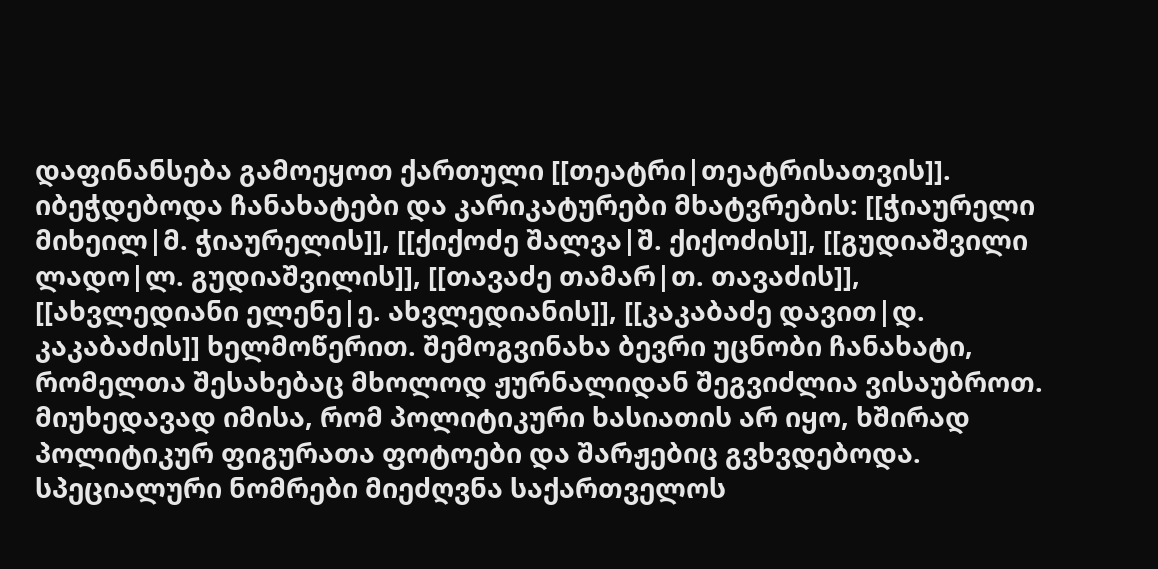დაფინანსება გამოეყოთ ქართული [[თეატრი|თეატრისათვის]]. იბეჭდებოდა ჩანახატები და კარიკატურები მხატვრების: [[ჭიაურელი მიხეილ|მ. ჭიაურელის]], [[ქიქოძე შალვა|შ. ქიქოძის]], [[გუდიაშვილი ლადო|ლ. გუდიაშვილის]], [[თავაძე თამარ|თ. თავაძის]], [[ახვლედიანი ელენე|ე. ახვლედიანის]], [[კაკაბაძე დავით|დ. კაკაბაძის]] ხელმოწერით. შემოგვინახა ბევრი უცნობი ჩანახატი, რომელთა შესახებაც მხოლოდ ჟურნალიდან შეგვიძლია ვისაუბროთ. მიუხედავად იმისა, რომ პოლიტიკური ხასიათის არ იყო, ხშირად პოლიტიკურ ფიგურათა ფოტოები და შარჟებიც გვხვდებოდა. სპეციალური ნომრები მიეძღვნა საქართველოს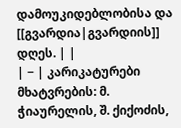დამოუკიდებლობისა და [[გვარდია|გვარდიის]] დღეს. | |
| − | კარიკატურები მხატვრების: მ. ჭიაურელის, შ. ქიქოძის,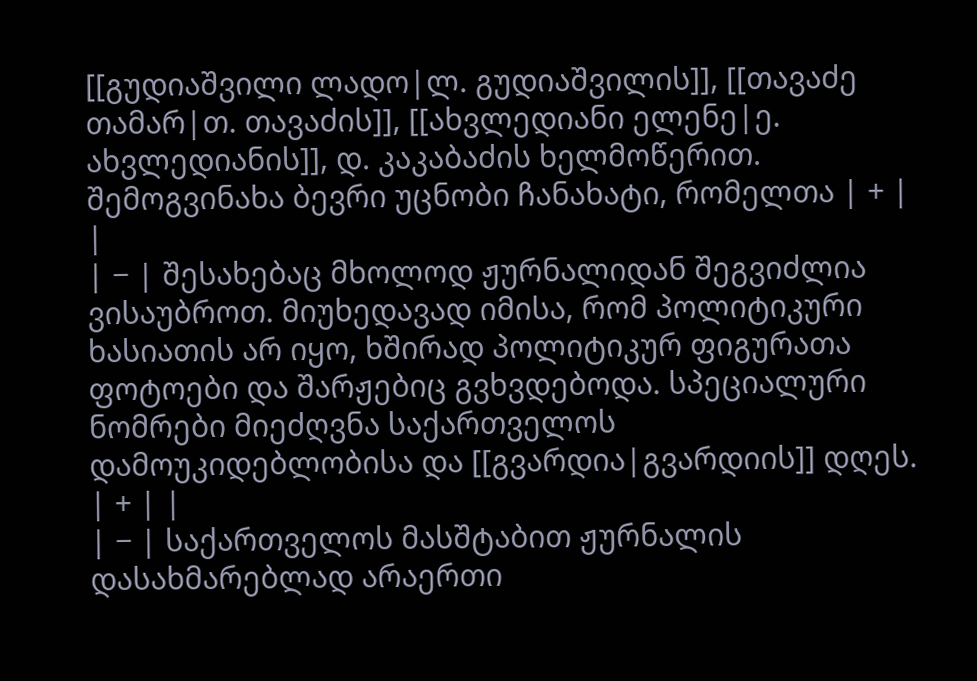[[გუდიაშვილი ლადო|ლ. გუდიაშვილის]], [[თავაძე თამარ|თ. თავაძის]], [[ახვლედიანი ელენე|ე. ახვლედიანის]], დ. კაკაბაძის ხელმოწერით. შემოგვინახა ბევრი უცნობი ჩანახატი, რომელთა | + | |
| − | შესახებაც მხოლოდ ჟურნალიდან შეგვიძლია ვისაუბროთ. მიუხედავად იმისა, რომ პოლიტიკური ხასიათის არ იყო, ხშირად პოლიტიკურ ფიგურათა ფოტოები და შარჟებიც გვხვდებოდა. სპეციალური ნომრები მიეძღვნა საქართველოს დამოუკიდებლობისა და [[გვარდია|გვარდიის]] დღეს. | + | |
| − | საქართველოს მასშტაბით ჟურნალის დასახმარებლად არაერთი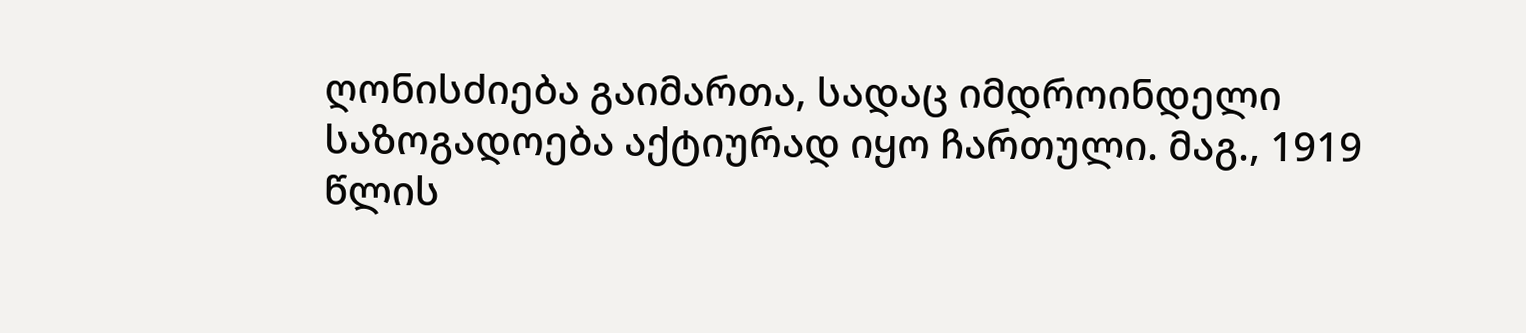ღონისძიება გაიმართა, სადაც იმდროინდელი საზოგადოება აქტიურად იყო ჩართული. მაგ., 1919 წლის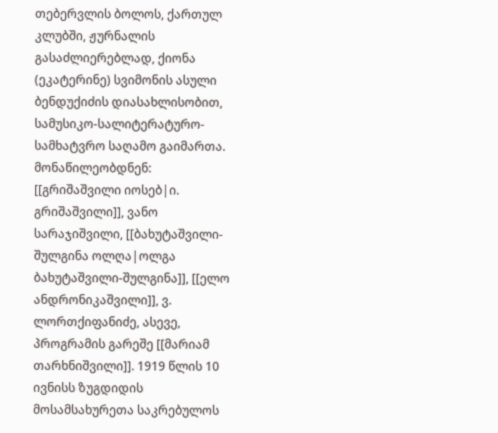თებერვლის ბოლოს, ქართულ კლუბში, ჟურნალის გასაძლიერებლად, ქიონა (ეკატერინე) სვიმონის ასული ბენდუქიძის დიასახლისობით, სამუსიკო-სალიტერატურო-სამხატვრო საღამო გაიმართა. მონაწილეობდნენ: [[გრიშაშვილი იოსებ|ი. გრიშაშვილი]], ვანო სარაჯიშვილი, [[ბახუტაშვილი-შულგინა ოლღა|ოლგა ბახუტაშვილი-შულგინა]], [[ელო ანდრონიკაშვილი]], ვ. ლორთქიფანიძე, ასევე, პროგრამის გარეშე [[მარიამ თარხნიშვილი]]. 1919 წლის 10 ივნისს ზუგდიდის მოსამსახურეთა საკრებულოს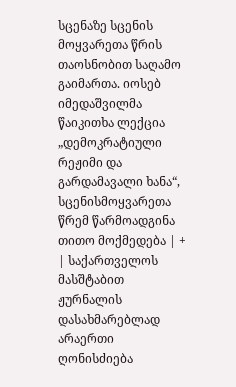სცენაზე სცენის მოყვარეთა წრის თაოსნობით საღამო გაიმართა. იოსებ იმედაშვილმა წაიკითხა ლექცია „დემოკრატიული რეჟიმი და გარდამავალი ხანა“, სცენისმოყვარეთა წრემ წარმოადგინა თითო მოქმედება | + | საქართველოს მასშტაბით ჟურნალის დასახმარებლად არაერთი ღონისძიება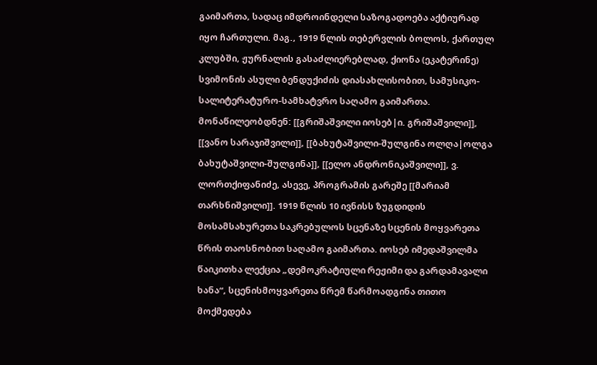გაიმართა, სადაც იმდროინდელი საზოგადოება აქტიურად იყო ჩართული. მაგ., 1919 წლის თებერვლის ბოლოს, ქართულ კლუბში, ჟურნალის გასაძლიერებლად, ქიონა (ეკატერინე) სვიმონის ასული ბენდუქიძის დიასახლისობით, სამუსიკო-სალიტერატურო-სამხატვრო საღამო გაიმართა. მონაწილეობდნენ: [[გრიშაშვილი იოსებ|ი. გრიშაშვილი]], [[ვანო სარაჯიშვილი]], [[ბახუტაშვილი-შულგინა ოლღა|ოლგა ბახუტაშვილი-შულგინა]], [[ელო ანდრონიკაშვილი]], ვ. ლორთქიფანიძე, ასევე, პროგრამის გარეშე [[მარიამ თარხნიშვილი]]. 1919 წლის 10 ივნისს ზუგდიდის მოსამსახურეთა საკრებულოს სცენაზე სცენის მოყვარეთა წრის თაოსნობით საღამო გაიმართა. იოსებ იმედაშვილმა წაიკითხა ლექცია „დემოკრატიული რეჟიმი და გარდამავალი ხანა“, სცენისმოყვარეთა წრემ წარმოადგინა თითო მოქმედება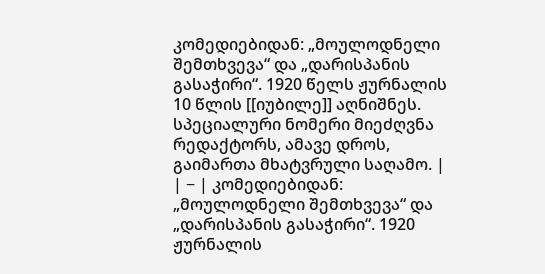კომედიებიდან: „მოულოდნელი შემთხვევა“ და „დარისპანის გასაჭირი“. 1920 წელს ჟურნალის 10 წლის [[იუბილე]] აღნიშნეს. სპეციალური ნომერი მიეძღვნა რედაქტორს, ამავე დროს, გაიმართა მხატვრული საღამო. |
| − | კომედიებიდან: „მოულოდნელი შემთხვევა“ და „დარისპანის გასაჭირი“. 1920 ჟურნალის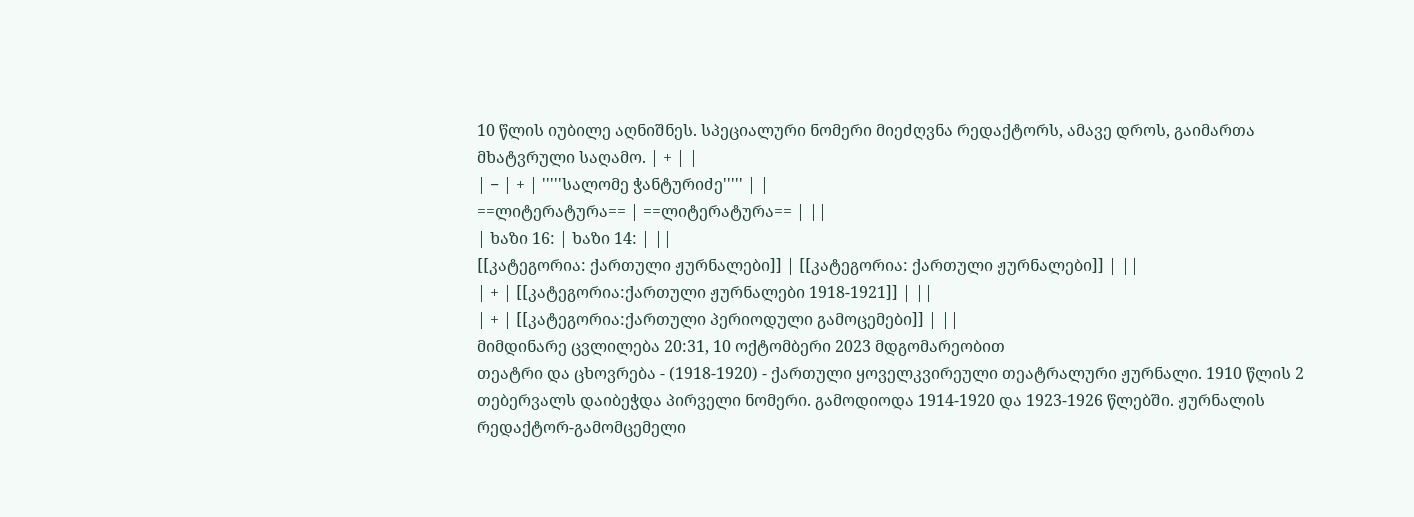10 წლის იუბილე აღნიშნეს. სპეციალური ნომერი მიეძღვნა რედაქტორს, ამავე დროს, გაიმართა მხატვრული საღამო. | + | |
| − | + | '''''სალომე ჭანტურიძე''''' | |
==ლიტერატურა== | ==ლიტერატურა== | ||
| ხაზი 16: | ხაზი 14: | ||
[[კატეგორია: ქართული ჟურნალები]] | [[კატეგორია: ქართული ჟურნალები]] | ||
| + | [[კატეგორია:ქართული ჟურნალები 1918-1921]] | ||
| + | [[კატეგორია:ქართული პერიოდული გამოცემები]] | ||
მიმდინარე ცვლილება 20:31, 10 ოქტომბერი 2023 მდგომარეობით
თეატრი და ცხოვრება - (1918-1920) - ქართული ყოველკვირეული თეატრალური ჟურნალი. 1910 წლის 2 თებერვალს დაიბეჭდა პირველი ნომერი. გამოდიოდა 1914-1920 და 1923-1926 წლებში. ჟურნალის რედაქტორ-გამომცემელი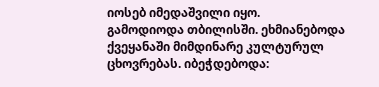იოსებ იმედაშვილი იყო.
გამოდიოდა თბილისში. ეხმიანებოდა ქვეყანაში მიმდინარე კულტურულ ცხოვრებას. იბეჭდებოდა: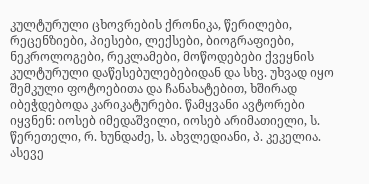კულტურული ცხოვრების ქრონიკა, წერილები, რეცენზიები, პიესები, ლექსები, ბიოგრაფიები, ნეკროლოგები, რეკლამები, მოწოდებები ქვეყნის კულტურული დაწესებულებებიდან და სხვ. უხვად იყო შემკული ფოტოებითა და ჩანახატებით, ხშირად იბეჭდებოდა კარიკატურები. წამყვანი ავტორები იყვნენ: იოსებ იმედაშვილი, იოსებ არიმათიელი, ს. წერეთელი, რ. ხუნდაძე, ს. ახვლედიანი, პ. კეკელია. ასევე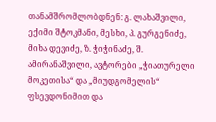თანამშრომლობდნენ: გ. ლახაშვილი, ექიმი შტოკმანი, მესხი, პ. გურგენიძე, მიხა დევიძე, ზ. ჭიჭინაძე, შ. ამირანაშვილი, ავტორები „ჭიათურელი მოკეთისა“ და „მიუდგომელის“ ფსევდონიმით და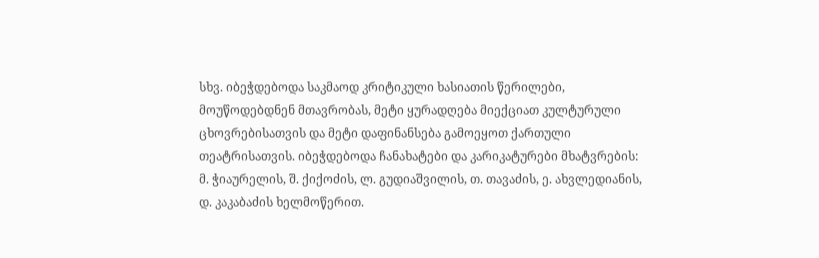სხვ. იბეჭდებოდა საკმაოდ კრიტიკული ხასიათის წერილები, მოუწოდებდნენ მთავრობას, მეტი ყურადღება მიექციათ კულტურული ცხოვრებისათვის და მეტი დაფინანსება გამოეყოთ ქართული თეატრისათვის. იბეჭდებოდა ჩანახატები და კარიკატურები მხატვრების: მ. ჭიაურელის, შ. ქიქოძის, ლ. გუდიაშვილის, თ. თავაძის, ე. ახვლედიანის, დ. კაკაბაძის ხელმოწერით.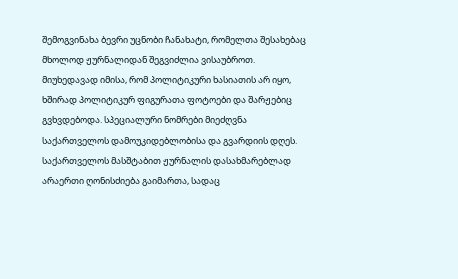შემოგვინახა ბევრი უცნობი ჩანახატი, რომელთა შესახებაც მხოლოდ ჟურნალიდან შეგვიძლია ვისაუბროთ. მიუხედავად იმისა, რომ პოლიტიკური ხასიათის არ იყო, ხშირად პოლიტიკურ ფიგურათა ფოტოები და შარჟებიც გვხვდებოდა. სპეციალური ნომრები მიეძღვნა საქართველოს დამოუკიდებლობისა და გვარდიის დღეს.
საქართველოს მასშტაბით ჟურნალის დასახმარებლად არაერთი ღონისძიება გაიმართა, სადაც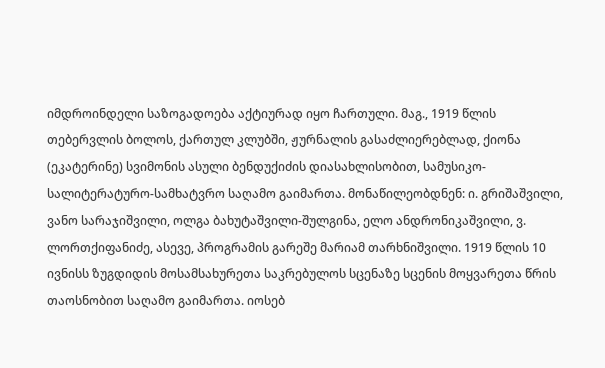იმდროინდელი საზოგადოება აქტიურად იყო ჩართული. მაგ., 1919 წლის თებერვლის ბოლოს, ქართულ კლუბში, ჟურნალის გასაძლიერებლად, ქიონა (ეკატერინე) სვიმონის ასული ბენდუქიძის დიასახლისობით, სამუსიკო-სალიტერატურო-სამხატვრო საღამო გაიმართა. მონაწილეობდნენ: ი. გრიშაშვილი, ვანო სარაჯიშვილი, ოლგა ბახუტაშვილი-შულგინა, ელო ანდრონიკაშვილი, ვ. ლორთქიფანიძე, ასევე, პროგრამის გარეშე მარიამ თარხნიშვილი. 1919 წლის 10 ივნისს ზუგდიდის მოსამსახურეთა საკრებულოს სცენაზე სცენის მოყვარეთა წრის თაოსნობით საღამო გაიმართა. იოსებ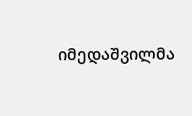იმედაშვილმა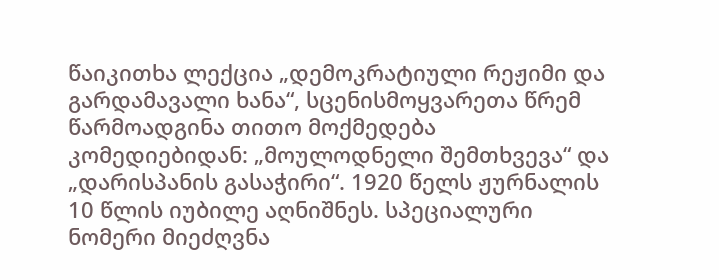წაიკითხა ლექცია „დემოკრატიული რეჟიმი და გარდამავალი ხანა“, სცენისმოყვარეთა წრემ წარმოადგინა თითო მოქმედება კომედიებიდან: „მოულოდნელი შემთხვევა“ და „დარისპანის გასაჭირი“. 1920 წელს ჟურნალის 10 წლის იუბილე აღნიშნეს. სპეციალური ნომერი მიეძღვნა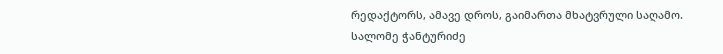რედაქტორს, ამავე დროს, გაიმართა მხატვრული საღამო.
სალომე ჭანტურიძე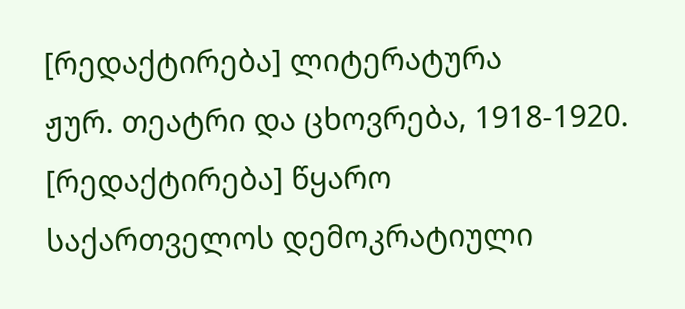[რედაქტირება] ლიტერატურა
ჟურ. თეატრი და ცხოვრება, 1918-1920.
[რედაქტირება] წყარო
საქართველოს დემოკრატიული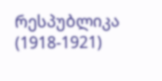რესპუბლიკა (1918-1921)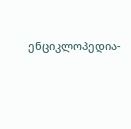ენციკლოპედია-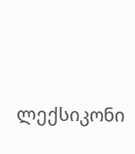ლექსიკონი